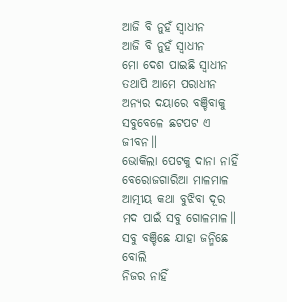ଆଜି ବି ନୁହଁ ସ୍ବାଧୀନ
ଆଜି ବି ନୁହଁ ସ୍ବାଧୀନ
ମୋ ଦେଶ ପାଇଛି ସ୍ବାଧୀନ
ତଥାପି ଆମେ ପରାଧୀନ
ଅନ୍ୟର ଦୟାରେ ବଞ୍ଚିବାକୁ
ସବୁବେଳେ ଛଟପଟ ଏ ଜୀବନ॥
ଭୋକିଲା ପେଟକୁ ଦାନା ନାହିଁ
ବେରୋଜଗାରିଆ ମାଳମାଳ
ଆତ୍ମୀୟ କଥା ବୁଝିବା ଦୂର
ମଦ ପାଇଁ ସବୁ ଗୋଳମାଳ॥
ସବୁ ବଞ୍ଚିଛେ ଯାହା ଜନ୍ମିଛେ ବୋଲି
ନିଜର ନାହିଁ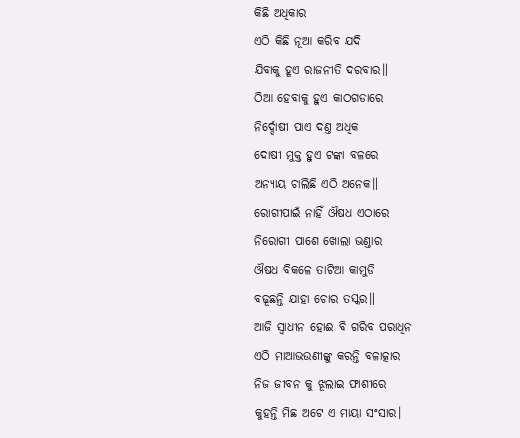କିଛି ଅଧିକାର
ଏଠି କିଛି ନୂଆ କରିବ ଯଦି
ଯିବାକୁ ହୂଏ ରାଜନୀତି ଦରବାର॥
ଠିଆ ହେବାକୁ ହୁଏ କାଠଗଡାରେ
ନିର୍ଦ୍ଦୋଷୀ ପାଏ ଦଣ୍ତ ଅଧିକ
ଦୋଷୀ ମୁକ୍ତ ହୁଏ ଟଙ୍କା ବଳରେ
ଅନ୍ୟାୟ ଚାଲିଛି ଏଠି ଅନେକ॥
ରୋଗୀପାଇଁ ନାହିଁ ଔଷଧ ଏଠାରେ
ନିରୋଗୀ ପାଶେ ଖୋଲା ଭଣ୍ତାର
ଔଷଧ ବିକଳେ ତାଟିଆ କାମୁଡି
ବଢୂଛନ୍ତି ଯାହା ଚୋର ତସ୍କର॥
ଆଜି ସ୍ବାଧୀନ ହୋଈ ବି ଗରିବ ପରାଧିନ
ଏଠି ମାଆଭଉଣୀଙ୍କୁ କରନ୍ତି ବଳାତ୍କାର
ନିଜ ଜୀବନ କୁ ଝୂଲାଇ ଫାଶୀରେ
କୁହନ୍ତି ମିଛ ଅଟେ ଏ ମାୟା ସଂସାର।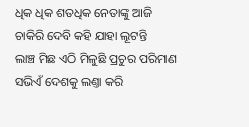ଧିକ ଧିକ ଶତଧିକ ନେତାଙ୍କୁ ଆଜି
ଚାକିରି ଦେବି କହି ଯାହା ଲୂଟନ୍ତି
ଲାଞ୍ଚ ମିଛ ଏଠି ମିଳୁଛି ପ୍ରଚୁର ପରିମାଣ
ସଭିଏଁ ଦେଶକୁ ଲଣ୍ତା କରି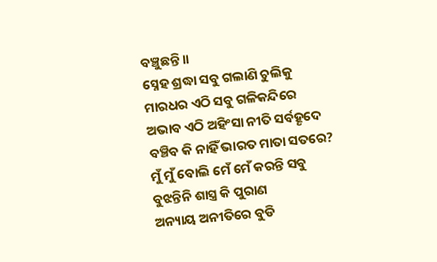ବଞ୍ଚୁଛନ୍ତି॥
ସ୍ନେହ ଶ୍ରଦ୍ଧା ସବୁ ଗଲାଣି ଚୁଲିକୁ
ମାରଧର ଏଠି ସବୁ ଗଳିକନ୍ଦିରେ
ଅଭାବ ଏଠି ଅହିଂସା ନୀତି ସର୍ବହୄଦେ
ବଞ୍ଚିବ କି ନାହିଁ ଭାରତ ମାତା ସତରେ?
ମୁଁ ମୁଁ ବୋଲି ମେଁ ମେଁ କରନ୍ତି ସବୁ
ବୁଝନ୍ତିନି ଶାସ୍ତ୍ର କି ପୁରାଣ
ଅନ୍ୟାୟ ଅନୀତିରେ ବୁଡି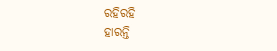ରହିରହି
ହାରନ୍ତି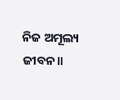ନିଜ ଅମୂଲ୍ୟ ଜୀବନ॥